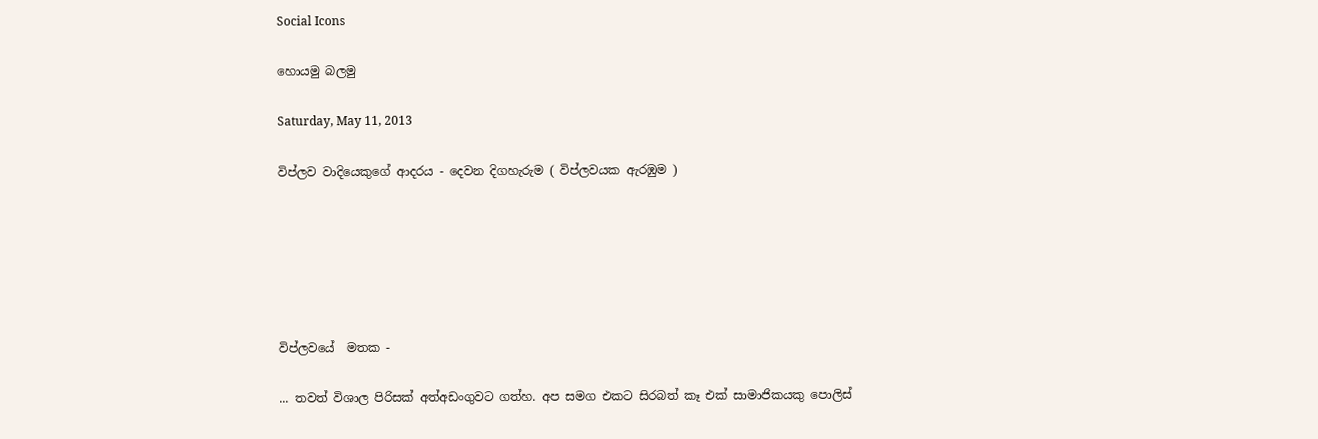Social Icons

හොයමු බලමු

Saturday, May 11, 2013

විප්ලව වාදියෙකුගේ ආදරය - දෙවන දිගහැරුම ( විප්ලවයක ඇරඹුම )






විප්ලවයේ  මතක -

... තවත් විශාල පිරිසක්‌ අත්අඩංගුවට ගත්හ. අප සමග එකට සිරබත් කෑ එක්‌ සාමාජිකයකු පොලිස්‌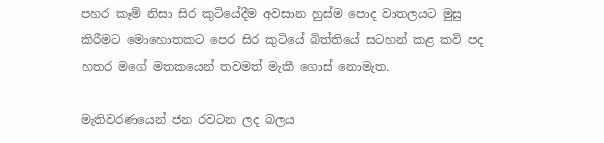පහර කෑම් නිසා සිර කුටියේදීම අවසාන හුස්‌ම පොද වාතලයට මුසු කිරීමට මොහොතකට පෙර සිර කුටියේ බිත්තියේ සටහන් කළ කවි පද හතර මගේ මතකයෙන් තවමත් මැකී ගොස්‌ නොමැත.

මැතිවරණයෙන් ජන රවටන ලද බලය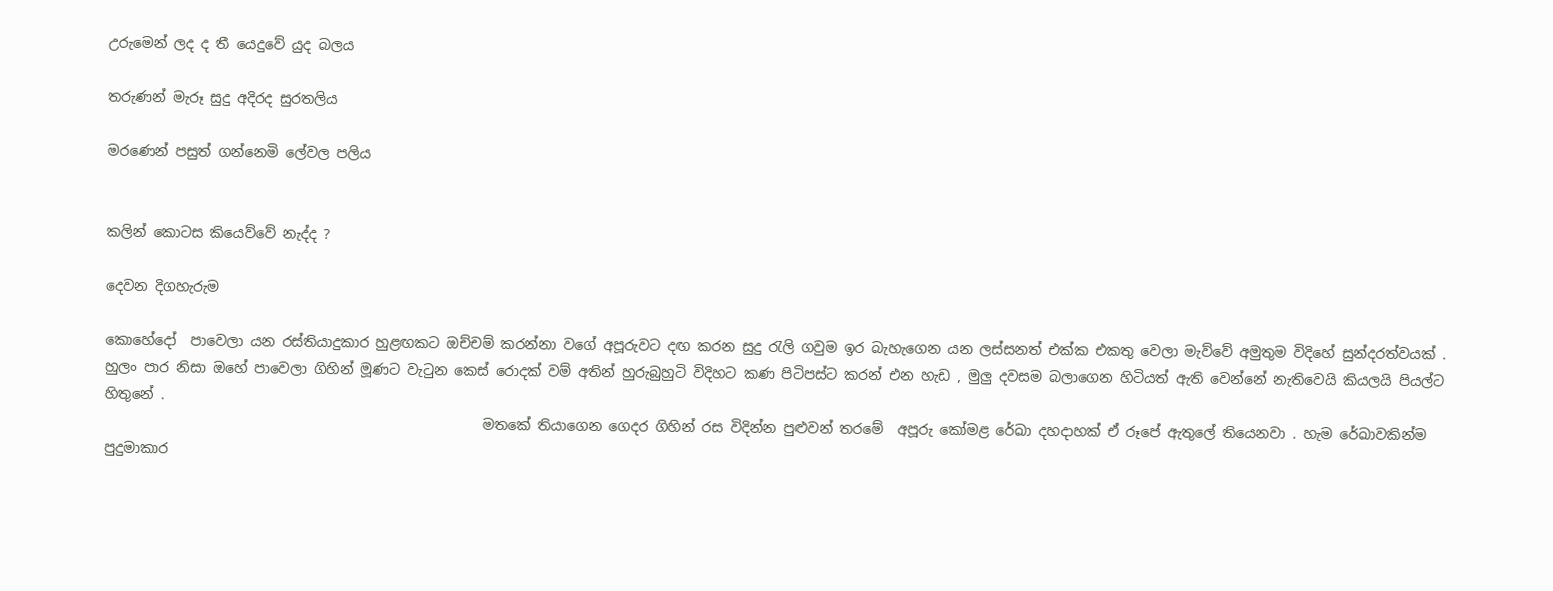උරුමෙන් ලද ද තී යෙදුවේ යුද බලය

තරුණන් මැරූ සුදු අදිරද සුරතලිය

මරණෙන් පසුත් ගන්නෙමි ලේවල පලිය


කලින් කොටස කියෙව්වේ නැද්ද ?

දෙවන දිගහැරුම

කොහේදෝ  පාවෙලා යන රස්තියාදුකාර හුළඟකට ඔච්චම් කරන්නා වගේ අපූරුවට දඟ කරන සුදු රැලි ගවුම ඉර බැහැගෙන යන ලස්සනත් එක්ක එකතු වෙලා මැව්වේ අමුතුම විදිහේ සුන්දරත්වයක් . හුලං පාර නිසා ඔහේ පාවෙලා ගිහින් මූණට වැටුන කෙස් රොදක් වම් අතින් හුරුබුහුටි විදිහට කණ පිටිපස්ට කරන් එන හැඩ , මුලු දවසම බලාගෙන හිටියත් ඇ‍ති වෙන්නේ නැතිවෙයි කියලයි පියල්ට හිතුනේ .
                                                      මතකේ තියාගෙන ගෙදර ගිහින් රස විදින්න පුළුවන් තරමේ  අපූරු කෝමළ රේඛා දහදාහක් ඒ රූපේ ඇතුලේ තියෙනවා . හැම රේඛාවකින්ම පුදුමාකාර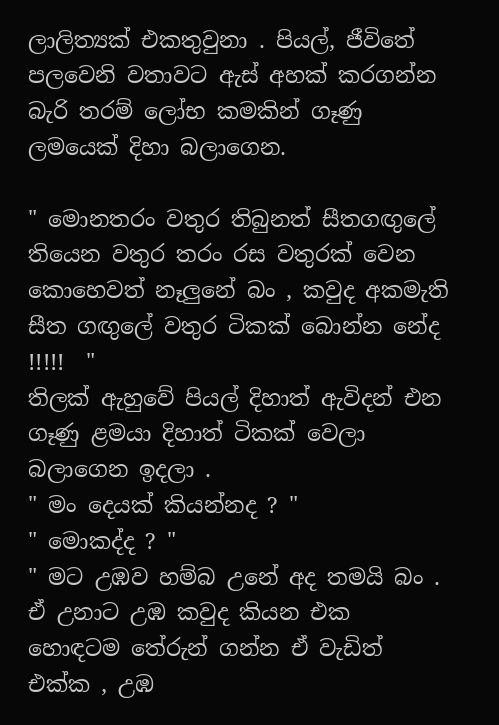ලාලිත්‍යක් එකතුවුනා . පියල්, ජීවිතේ පලවෙනි වතාවට ඇස් අහක් කරගන්න බැරි තරම් ලෝභ කමකින් ගෑණු ලමයෙක් දිහා බලාගෙන.

" මොනතරං වතුර තිබුනත් සීතගඟුලේ තියෙන වතුර තරං රස වතුරක් වෙන කොහෙවත් නෑලුනේ බං , කවුද අකමැති සීත ගඟුලේ වතුර ටිකක් බොන්න නේද !!!!!  "
තිලක් ඇහුවේ පියල් දිහාත් ඇවිදන් එන ගෑණු ළමයා දිහාත් ටිකක් වෙලා බලාගෙන ඉදලා .
" මං දෙයක් කියන්නද ? "
" මොකද්ද ? "
" මට උඹව හම්බ උනේ අද තමයි බං . ඒ උනාට උඹ කවුද කියන එක  හොඳටම තේරුන් ගන්න ඒ වැඩිත් එක්ක , උඹ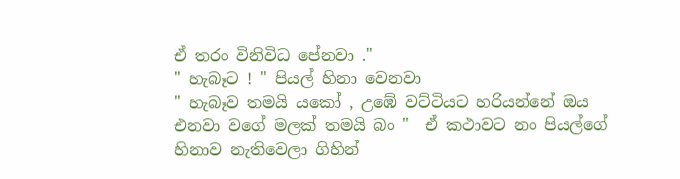ඒ තරං විනිවිධ පේනවා ."
" හැබෑට ! " පියල් හිනා වෙනවා
" හැබෑව තමයි යකෝ , උඹේ වට්ටියට හරියන්නේ ඔය එනවා වගේ මලක් තමයි බං "  ඒ කථාවට නං පියල්ගේ හිනාව නැතිවෙලා ගිහින්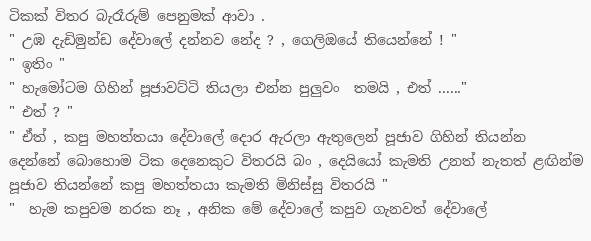ටිකක් විතර බැරෑරුම් පෙනුමක් ආවා .
" උඹ දැඩිමුන්ඩ දේවාලේ දන්නව නේද ? , ගෙලිඔයේ තියෙන්නේ ! "
" ඉතිං "
" හැමෝටම ගිහින් පූජාවට්ටි තියලා එන්න පුලුවං  තමයි , එත් ......"
" එත් ? "
" ඒත් , කපු මහත්තයා දේවාලේ දොර ඇරලා ඇතුලෙන් පූජාව ගිහින් තියන්න දෙන්නේ ‍බොහොම ටික දෙනෙකුට විතරයි බං , දෙයියෝ කැමති උනත් නැතත් ළඟින්ම පූජාව තියන්නේ කපු මහත්තයා කැමති මිනිස්සු විතරයි "
"  හැම කපුවම නරක නෑ , අනික මේ දේවාලේ කපුව ගැනවත් දේවාලේ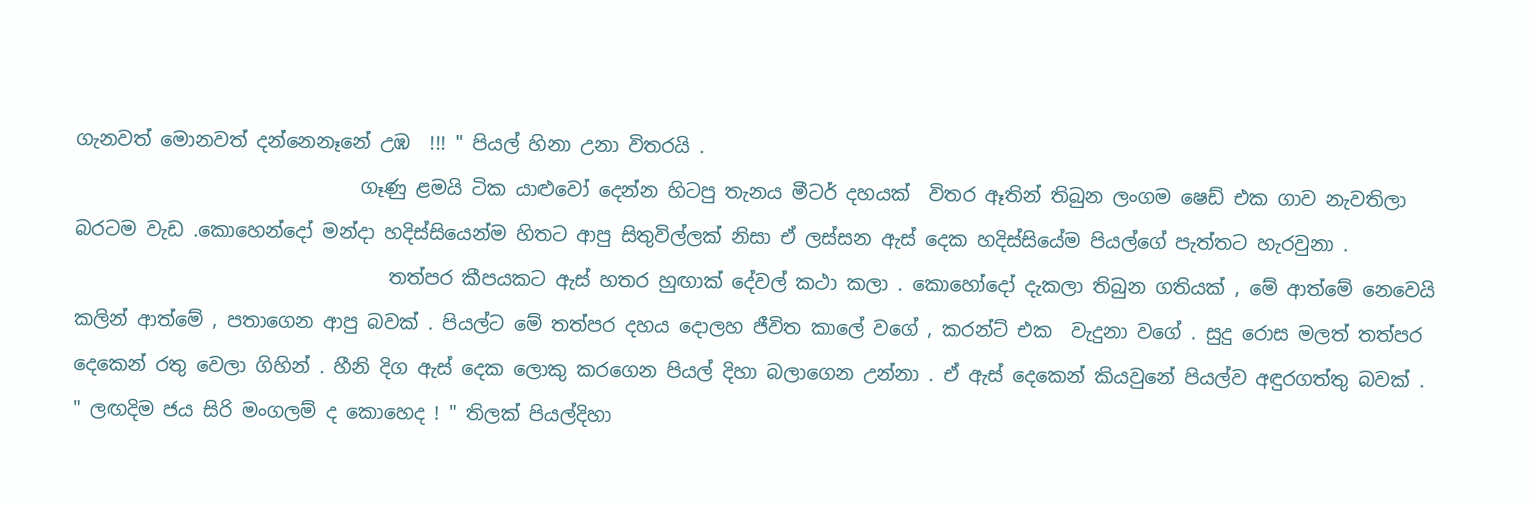ගැනවත් මොනවත් දන්නෙනෑනේ උඹ  !!! " පියල් හිනා උනා විතරයි .
                              ගෑණු ළමයි ටික යාළුවෝ දෙන්න හිටපු තැනය මීටර් දහයක්  විතර ඈතින් තිබුන ලංගම ෂෙඩ් එක ගාව නැවතිලා බරටම වැඩ .කොහෙන්දෝ මන්දා හදිස්සියෙන්ම හිතට ආපු සිතුවිල්ලක් නිසා ඒ ලස්සන ඇස් දෙක හදිස්සියේම පියල්ගේ පැත්තට හැරවුනා .
                                 තත්පර කීපයකට ඇස් හතර හුඟාක් දේවල් කථා කලා . කොහෝදෝ දැකලා තිබුන ගතියක් , මේ ආත්මේ නෙවෙයි කලින් ආත්මේ , පතාගෙන ආපු බවක් . පියල්ට මේ තත්පර දහය දොලහ ජීවිත කාලේ වගේ , කරන්ට් එක  වැදුනා වගේ . සුදු රොස මලත් තත්පර දෙකෙන් රතු වෙලා ගිහින් . හීනි දිග ඇස් දෙක ලොකු කරගෙන පියල් දිහා බලාගෙන උන්නා . ඒ ඇස් දෙකෙන් කියවුනේ පියල්ව අඳුරගත්තු බවක් .
" ලඟදිම ජය සිරි මංගලම් ද කොහෙද ! " තිලක් පියල්දිහා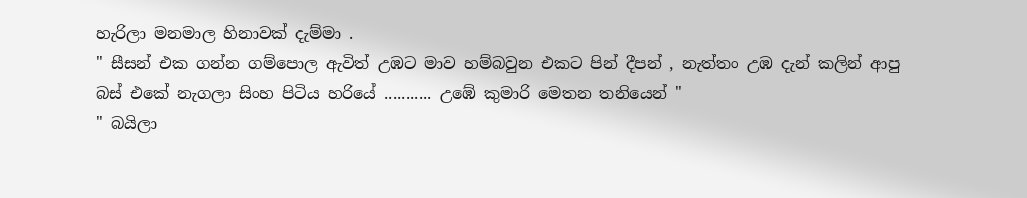හැරිලා මනමාල හිනාවක් දැම්මා .
" සීසන් එක ගන්න ගම්පොල ඇවිත් උඹට මාව හම්බවුන එකට පින් දීපන් , නැත්තං උඹ දැන් කලින් ආපු බස් එකේ නැගලා සිංහ පිටිය හරියේ ........... උඹේ කුමාරි මෙතන තනියෙන් "
" බයිලා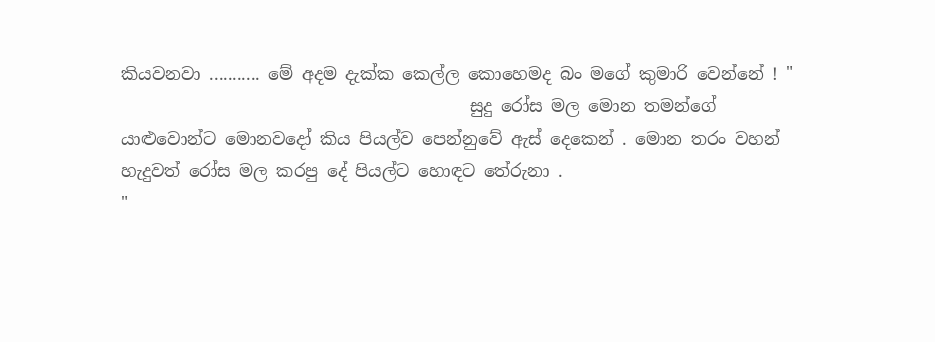කියවනවා ........... මේ අදම දැක්ක කෙල්ල කොහෙමද බං මගේ කුමාරි වෙන්නේ ! "
                                         සුදු රෝස මල මොන තමන්ගේ යාළුවොන්ට මොනවදෝ කිය පියල්ව පෙන්නුවේ ඇස් දෙකෙන් . මොන තරං වහන් හැදුවත් රෝස මල කරපු දේ පියල්ට හොඳට තේරුනා .
"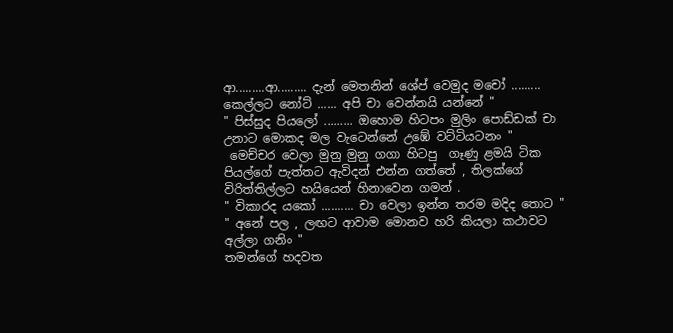ආ.........ආ......... දැන් මෙතනින් ශේප් වෙමුද මචෝ ......... කෙල්ලට නෝට් ...... අපි චා වෙන්නයි යන්නේ "
" පිස්සුද පියලෝ ......... ඔහොම හිටපං මුලිං පොඩ්ඩක් චා උනාට මොකද මල වැටෙන්නේ උඹේ වට්ටියටනං "
 මෙච්චර වෙලා මුනු මුනු ගගා හිටපු  ගෑණු ළමයි ටික පියල්ගේ පැත්තට ඇවිදන් එන්න ගත්තේ , තිලක්ගේ විරිත්තිල්ලට හයියෙන් හිනාවෙන ගමන් .
" විකාරද යකෝ .......... චා වෙලා ඉන්න තරම මදිද තොට "
" අනේ පල , ලඟට ආවාම මොනව හරි කියලා කථාවට අල්ලා ගනිං "
තමන්ගේ හදවත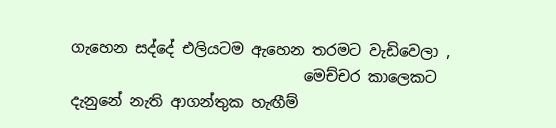ගැහෙන සද්දේ එලියටම ඇහෙන තරමට වැඩිවෙලා ,
                               මෙච්චර කාලෙකට දැනුනේ නැති ආගන්තුක හැඟීම්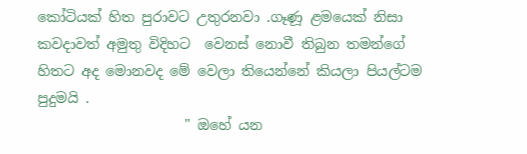කෝටියක් හිත පුරාවට උතුරනවා .ගෑණූ ළමයෙක් නිසා කවදාවත් අමුතු විදිහට  වෙනස් නොවී තිබුන තමන්ගේ හිතට අද මොනවද මේ වෙලා තියෙන්නේ කියලා පියල්ටම පුදුමයි .
                     " ඔහේ යන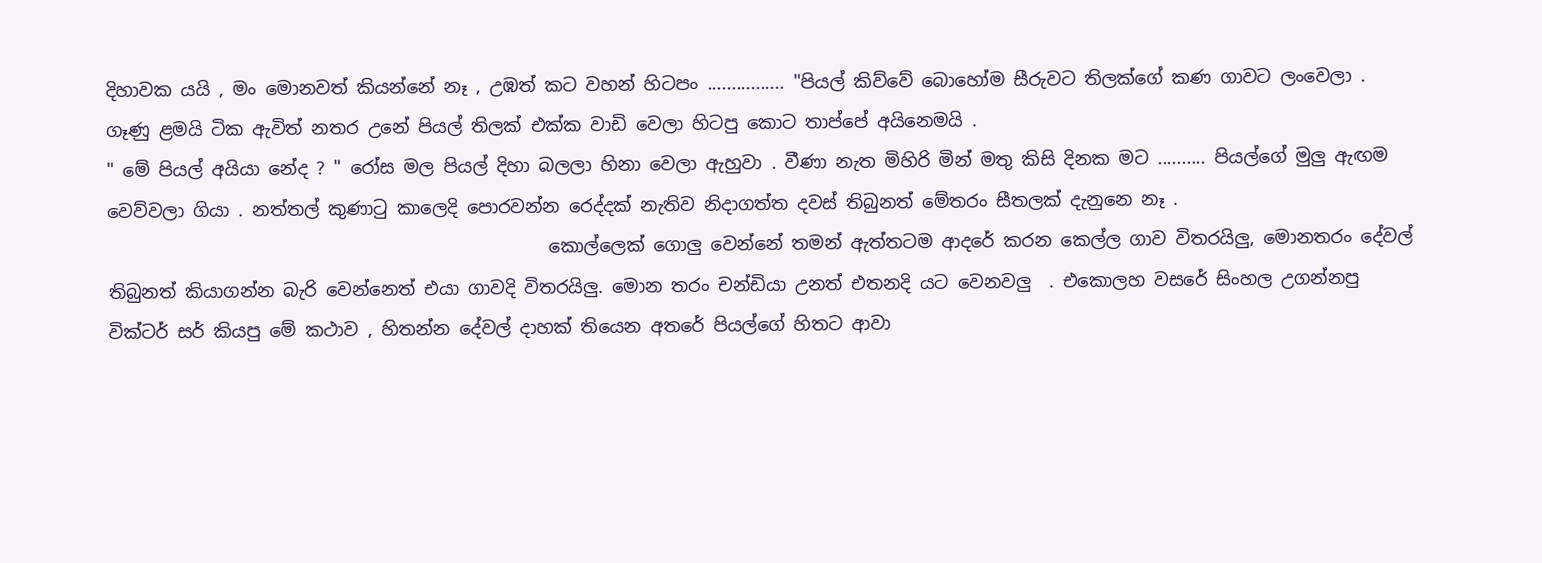දිහාවක යයි , මං මොනවත් කියන්නේ නෑ , උඹත් කට වහන් හිටපං ................ "පියල් කිව්වේ බොහෝම සීරුවට තිලක්ගේ කණ ගාවට ලංවෙලා .
ගෑණු ළමයි ටික ඇවිත් නතර උනේ පියල් තිලක් එක්ක වාඩි වෙලා හිටපු කොට තාප්පේ අයිනෙමයි .
" මේ පියල් අයියා නේද ? " රෝස මල පියල් දිහා බලලා හිනා වෙලා ඇහුවා . වීණා නැත මිහිරි මින් මතු කිසි දිනක මට .......... පියල්ගේ මුලු ඇඟම වෙව්වලා ගියා . නත්තල් කුණාටු කාලෙදි පොරවන්න රෙද්දක් නැතිව නිදාගත්ත දවස් තිබුනත් මේතරං සීතලක් දැනුනෙ නෑ .
                                                 කොල්ලෙක් ගොලු වෙන්නේ තමන් ඇත්තටම ආදරේ කරන කෙල්ල ගාව විතරයිලු, මොනතරං දේවල් තිබුනත් කියාගන්න බැරි වෙන්නෙත් එයා ගාවදි විතරයිලු. මොන තරං චන්ඩියා උනත් එතනදි යට වෙනවලු  . එකොලහ වසරේ සිංහල උගන්නපු වික්ටර් සර් කියපු මේ කථාව , හිතන්න දේවල් දාහක් තියෙන අතරේ පියල්ගේ හිතට ආවා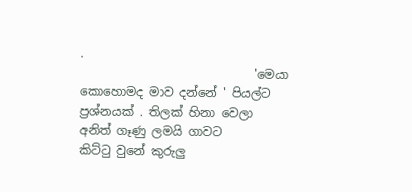.
                             'මෙයා කොහොමද මාව දන්නේ ' පියල්ට ප්‍රශ්නයක් . තිලක් හිනා වෙලා අනිත් ගෑණු ලමයි ගාවට කිට්ටු ‍වුනේ කුරුලු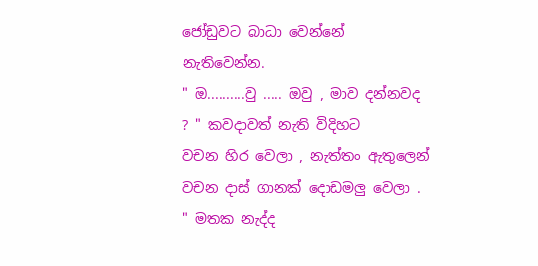ජෝඩුවට බාධා වෙන්නේ නැතිවෙන්න.
" ඔ..........වු ..... ඔවු , මාව දන්නවද ? " කවදාවත් නැති විදිහට වචන ‍හිර වෙලා , නැත්තං ඇතුලෙන් වචන දාස් ගානක් දොඩමලු වෙලා .
" මතක නැද්ද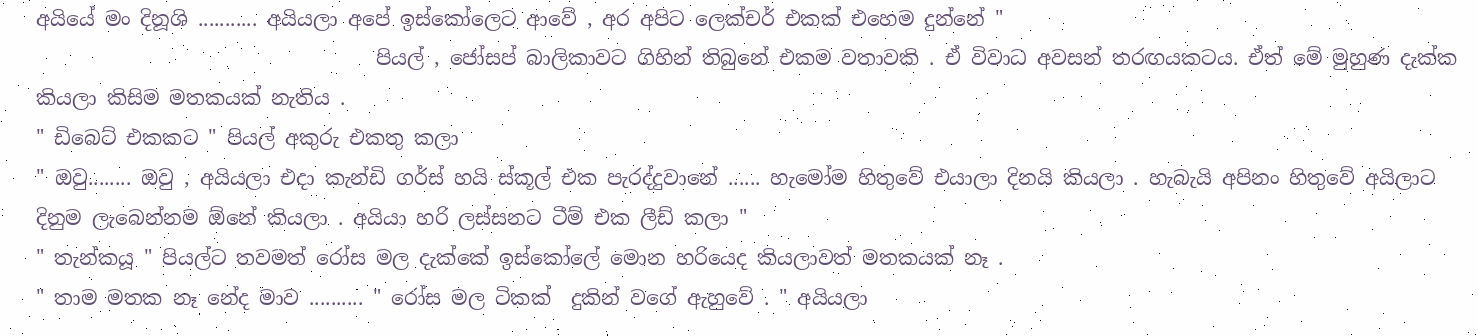අයියේ මං දිනූශි ........... අයියලා අපේ ඉස්කෝලෙට ආවේ , අර අපිට ලෙක්චර් එකක් එහෙම දුන්නේ "
                                  පියල් , ජෝසප් බාලිකාවට ගිහින් තිබුනේ එකම වතාවකි . ඒ විවාධ අවසන් තරඟයකටය. ඒත් මේ මුහුණ දැක්ක කියලා කිසිම මතකයක් නැතිය .
" ඩිබෙට් එකකට " පියල් අකුරු එකතු කලා
" ඔවු........ ඔවු , අයියලා එදා කැන්ඩි ගර්ස් හයි ස්කූල් එක පැරද්දුවානේ ...... හැමෝම හිතුවේ එයාලා දිනයි කියලා . හැබැයි අපිනං හිතුවේ අයිලාට දිනුම ලැබෙන්නම ඕනේ කියලා . අයියා හරි ලස්සනට ටීම් එක ලීඩ් කලා "
" තැන්කයූ " පියල්ට තවමත් රෝස මල දැක්කේ ඉස්කෝලේ මොන හරියෙද කියලාවත් මතකයක් නෑ .
" තාම මතක නෑ නේද මාව .......... " රෝස මල ටිකක්  දුකින් වගේ ඇහුවේ . " අයියලා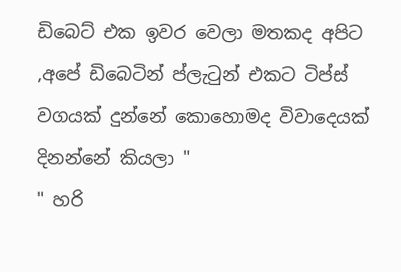ඩිබෙට් එක ඉවර වෙලා මතකද අපිට ,අපේ ඩිබෙටින් ප්ලැටුන් එකට ටිප්ස් වගයක් දුන්නේ කොහොමද විවාදෙයක් දිනන්නේ කියලා "
" හරි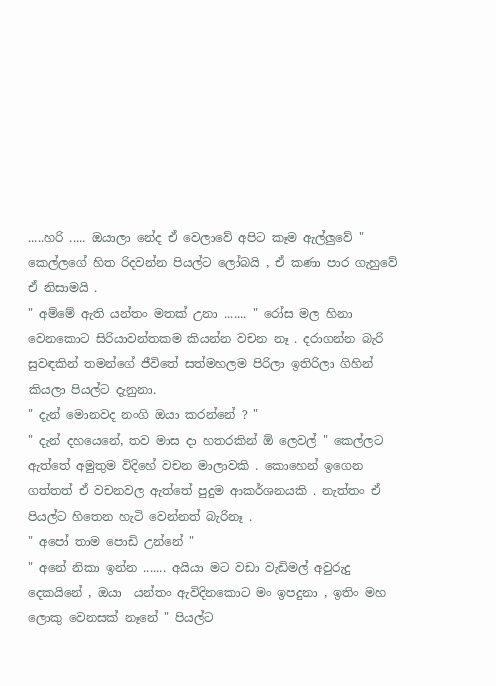.....හරි ..... ඔයාලා නේද ඒ වෙලාවේ අපිට කෑම ඇල්ලුවේ " කෙල්ලගේ හිත රිදවන්න පියල්ට ලෝබයි , ඒ කණා පාර ගැහුවේ ඒ නිසාමයි .
" අම්මේ ඇති යන්තං මතක් උනා ....... " රෝස මල හිනා වෙනකොට සිරියාවන්තකම කියන්න වචන නෑ . දරාගන්න බැරි සුවඳකින් තමන්ගේ ජීවිතේ සත්මහලම පිරිලා ඉතිරිලා ගිහින්  කියලා පියල්ට දැනු‍නා.
" දැන් මොනවද නංගි ඔයා කරන්නේ ? "
" දැන් දහයෙනේ, තව මාස දා හතරකින් ඕ ලෙවල් " කෙල්ලට ඇත්තේ අමුතුම විදිහේ වචන මාලාවකි . කොහෙන් ඉගෙන ගත්තත් ඒ වචනවල ඇත්තේ පුදුම ආකර්ශනයකි . නැත්තං ඒ පියල්ට හිතෙන හැටි වෙන්නත් බැරිනෑ .
" අපෝ තාම පොඩි උන්නේ "
" අනේ නිකා ඉන්න ....... අයියා මට වඩා වැඩිමල් අවුරුදු දෙකයිනේ , ඔයා  යන්තං ඇවිදිනකොට මං ඉපදුනා , ඉතිං මහ ලොකු වෙනසක් නෑනේ " පියල්ට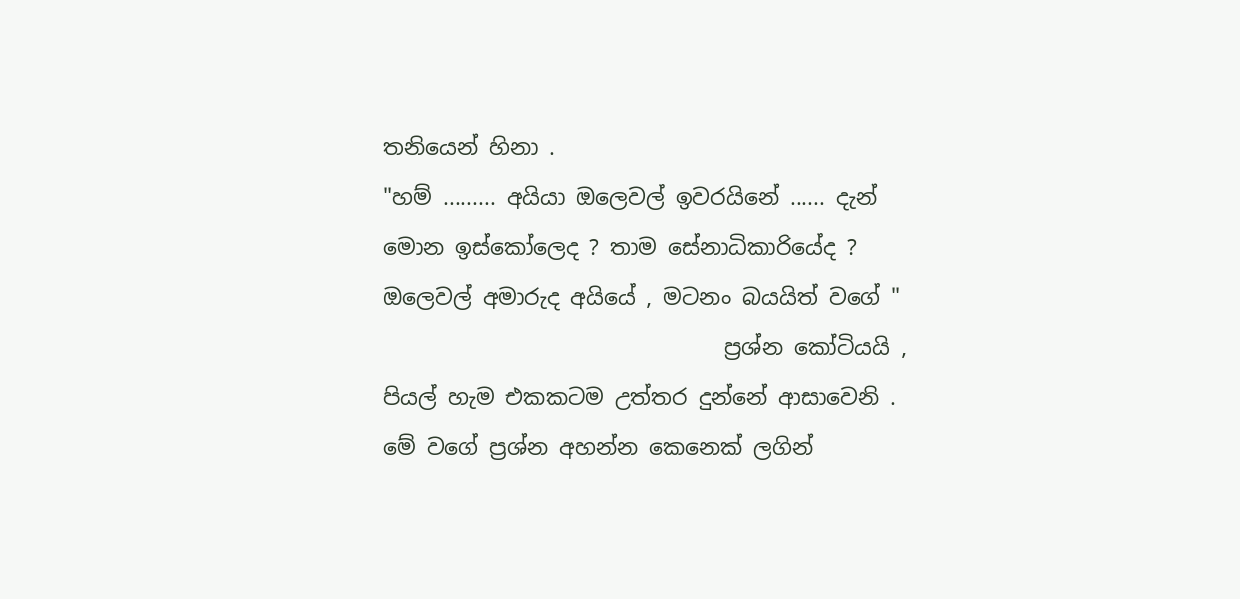තනියෙන් හිනා .
"හම් ......... අයියා ඔලෙවල් ඉවරයිනේ ...... දැන් මොන ඉස්කෝලෙද ? තාම සේනාධිකාරියේද ? ඔලෙවල් අමාරුද අයියේ , මටනං බයයිත් වගේ "
                               ප්‍රශ්න කෝටියයි , පියල් හැම එකකටම උත්තර දුන්නේ ආ‍සාවෙනි . මේ වගේ ප්‍රශ්න අහන්න කෙනෙක් ලගින්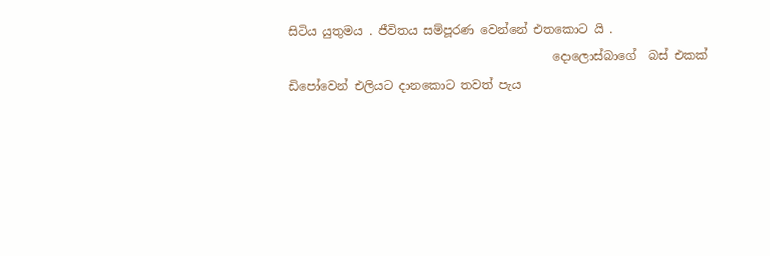සිටිය යුතුමය . ජීවිතය සම්පූරණ වෙන්නේ එතකොට යි .
                                            දොලොස්බාගේ  බස් එකක්  ඩිපෝවෙන් එලියට දානකොට තවත් පැය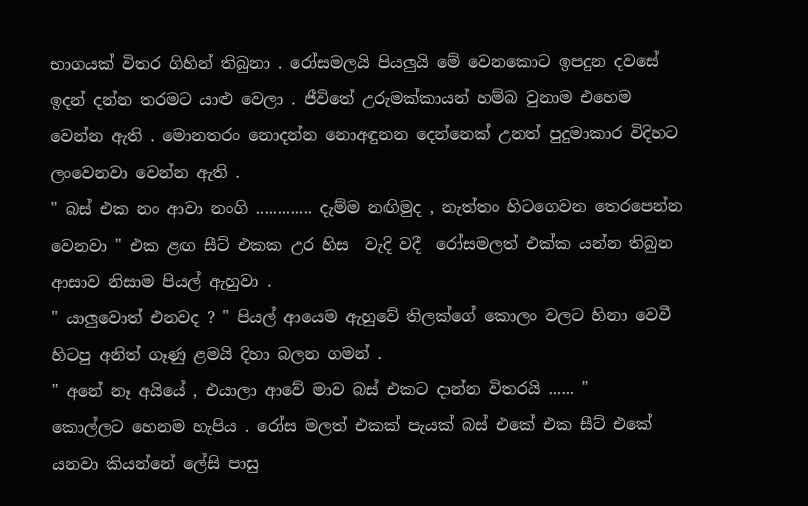භාගයක් විතර ගිහින් තිබුනා . රෝසමලයි පියලුයි මේ වෙනකොට ඉපදුන දවසේ ඉදන් දන්න තරමට යාළු වෙලා . ජීවිතේ උරුමක්කා‍යන් හම්බ වුනාම එහෙම වෙන්න ඇති . මොනතරං නොදන්න නොඅඳුනන දෙන්නෙක් උනත් පුදුමාකාර විදිහට ලංවෙනවා වෙන්න ඇති .
" බස් එක නං ආවා නංගි ............. දැම්ම නඟිමුද , නැත්තං හිටගෙවන තෙරපෙන්න වෙනවා " එක ළඟ සීට් එකක උර හිස  වැදි වදී  රෝසමලත් එක්ක යන්න තිබුන ආසාව නිසාම පියල් ඇහුවා .
" යාලුවොත් එනවද ? " පියල් ආයෙම ඇහුවේ තිලක්ගේ කොලං වලට හිනා වෙවී හිටපු අනිත් ගෑණු ළමයි දිහා බලන ගමන් .
" අනේ නෑ අයියේ , එයාලා ආවේ මාව බස් එකට දාන්න විතරයි ...... "
කොල්ලට හෙනම හැපිය . රෝස මලත් එකක් පැයක් බස් එකේ එක සීට් එකේ යනවා කියන්නේ ලේසි පාසු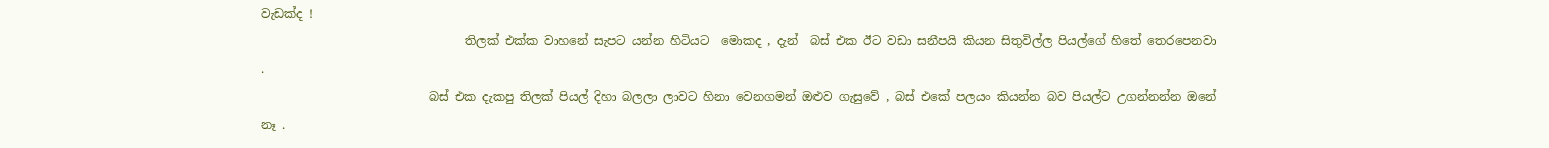වැඩක්ද !
                                  තිලක් එක්ක වාහනේ සැපට යන්න හිටියට  මොකද , දැන්  බස් එක ඊට වඩා සනීපයි කියන සිතුවිල්ල පියල්ගේ හිතේ තෙරපෙනවා .
                            බස් එක දැකපු තිලක් පියල් දිහා බලලා ලාවට හිනා වෙනගමන් ඔළුව ගැසුවේ , බස් ‍එකේ පලයං කියන්න බව පියල්ට උගන්නන්න ඔනේ නෑ .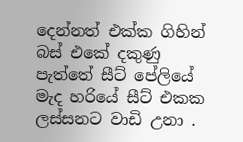දෙන්නත් එක්ක ගිහින් බස් එකේ දකුණු පැත්තේ සීට් පේලියේ මැද හරියේ සීට් එකක ලස්සනට වාඩි උනා .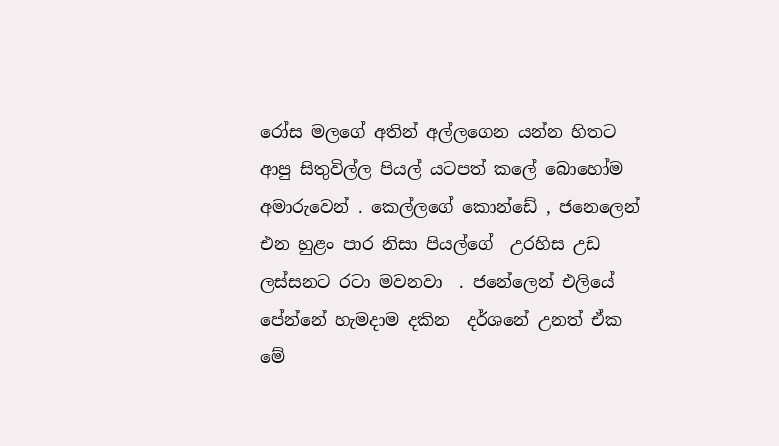රෝස මලගේ අතින් අල්ලගෙන යන්න හිතට ආපු සිතුවිල්ල පියල් යටපත් කලේ බොහෝම අමාරුවෙන් . කෙල්ලගේ කොන්ඩේ , ජනෙලෙන් එන හුළං පාර නිසා පියල්ගේ  උරහිස උඩ ලස්සනට රටා මවනවා  . ජනේලෙන් එලියේ පේන්නේ හැමදාම දකින  දර්ශනේ උනත් ඒක මේ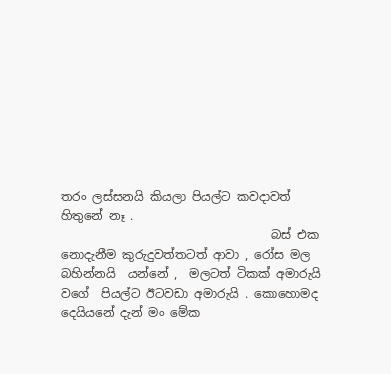තරං ලස්සනයි කියලා පියල්ට කවදාවත් හිතුනේ නෑ .
                                   බස් එක නොදැනීම කුරුදුවත්තටත් ආවා , රෝස මල බහින්නයි  යන්නේ ,  මලටත් ටිකක් අමාරුයි වගේ  පියල්ට ඊටවඩා අමාරුයි . කොහොමද දෙයියනේ දැන් මං මේක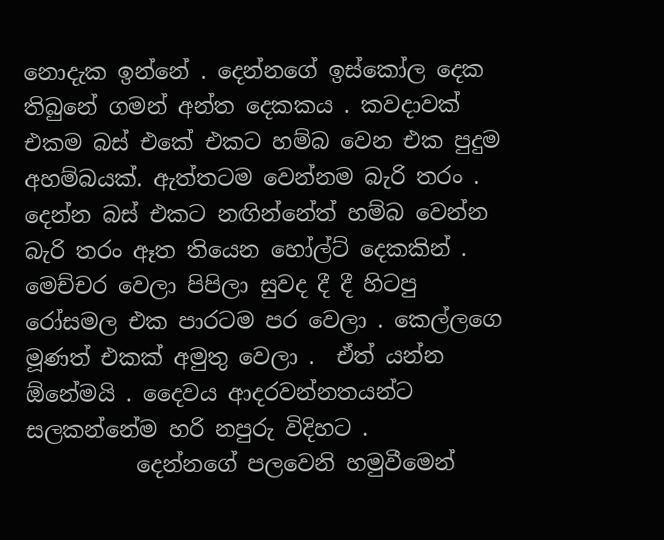නොදැක ඉන්නේ . දෙන්නගේ ඉස්කෝල දෙක තිබුනේ ගමන් අන්ත දෙකකය . කවදාවක් එකම බස් එකේ එකට හම්බ වෙන එක පුදුම අහම්බයක්‍. ඇත්තටම වෙන්නම බැරි තරං . දෙන්න බස් එකට නඟින්නේත් හම්බ වෙන්න බැරි තරං ඈත තියෙන හෝල්ට් දෙකකින් .  මෙච්චර වෙලා පිපිලා සුවද දී දී හිටපු රෝසමල එක පාරටම පර වෙලා . කෙල්ලගෙ මූණත් එකක් අමුතු වෙලා .  ඒත් යන්න ඕනේමයි . දෛවය ආදරවන්නතයන්ට සලකන්නේම හරි නපුරු විදිහට .
          දෙන්නගේ පලවෙනි හමුවීමෙන්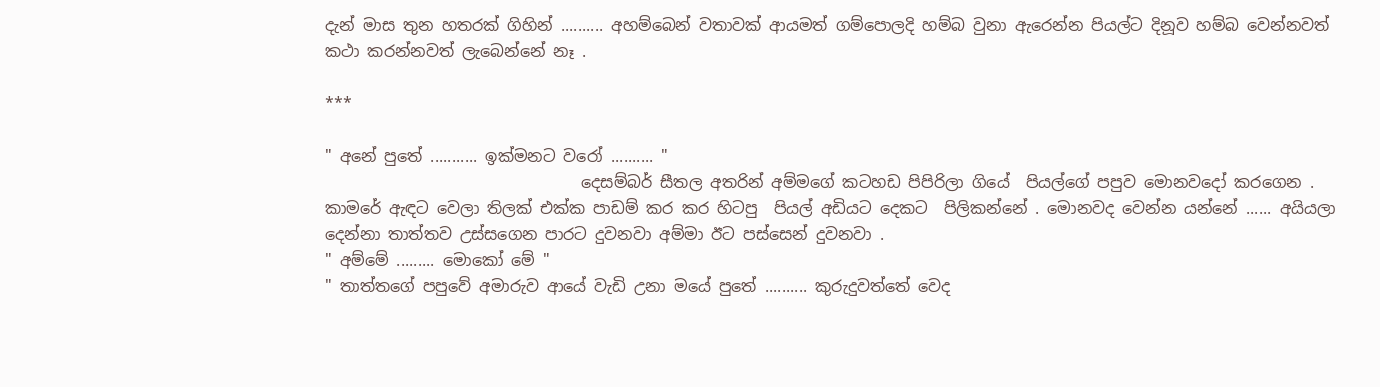දැන් මාස තුන හතරක් ගිහින් .......... අහම්බෙන් වතාවක් ආයමත් ගම්පොලදි හම්බ වුනා ඇරෙන්න පියල්ට දිනූව හම්බ වෙන්නවත් කථා කරන්නවත් ලැබෙන්නේ නෑ .

***

" අනේ පුතේ ........... ඉක්මනට වරෝ .......... "
                                දෙසම්බර් සීතල අතරින් අම්මගේ කටහඩ පිපිරිලා ගියේ  පියල්ගේ පපුව මොනවදෝ කරගෙන .  කාමරේ ඇඳට වෙලා තිලක් එක්ක පාඩම් කර කර හිටපු  පියල් අඩියට දෙකට  පිලිකන්නේ . මොනවද වෙන්න යන්නේ ...... අයියලා දෙන්නා තාත්තව උස්සගෙන පාරට දුවනවා අම්මා ඊට පස්සෙන් දුවනවා .
" අම්මේ ......... මොකෝ මේ "
" තාත්තගේ පපුවේ අමාරුව ආයේ වැඩි උනා මයේ පුතේ .......... කුරුදුවත්තේ වෙද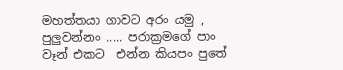මහත්තයා ගාවට අරං යමු , පුලුවන්නං ..... පරාක්‍රමගේ පාං වෑන් එකට  එන්න කියපං පුතේ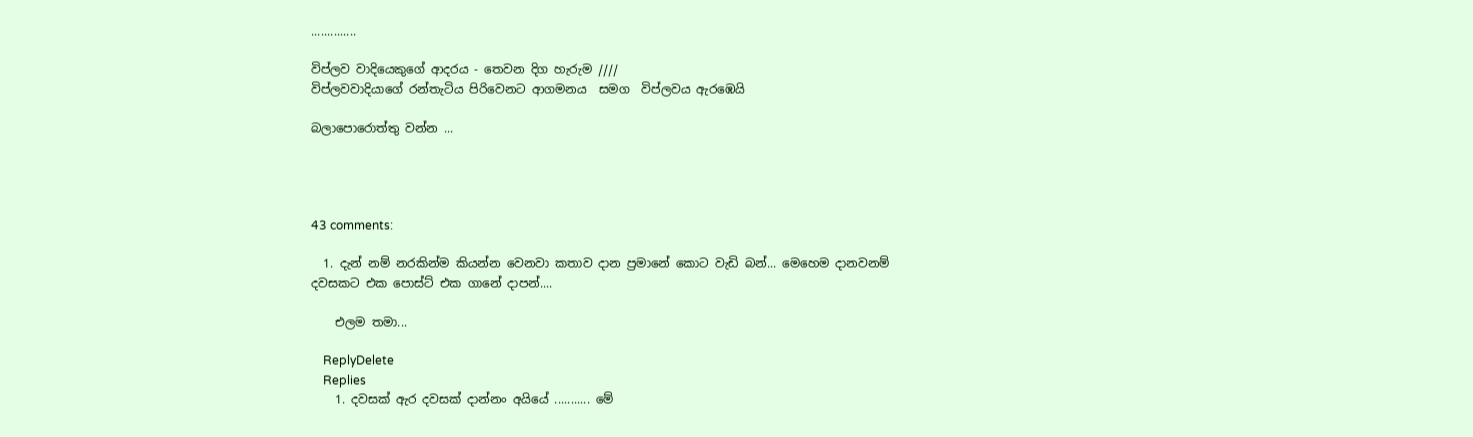..............

විප්ලව වාදියෙකුගේ ආදරය ‍- තෙවන දිග හැරුම ////
විප්ලවවාදියාගේ රන්තැටිය පිරිවෙනට ආගමනය  සමග  විප්ලවය ඇ‍රඹෙයි

බලාපොරොත්තු වන්න ...




43 comments:

  1. දැන් නම් නරකින්ම කියන්න වෙනවා කතාව දාන ප්‍රමානේ කොට වැඩි බන්... මෙහෙම දානවනම් දවසකට එක පොස්ට් එක ගානේ දාපන්....

    එලම තමා...

    ReplyDelete
    Replies
    1. දවසක් ඇර දවසක් දාන්නං අයියේ ........... මේ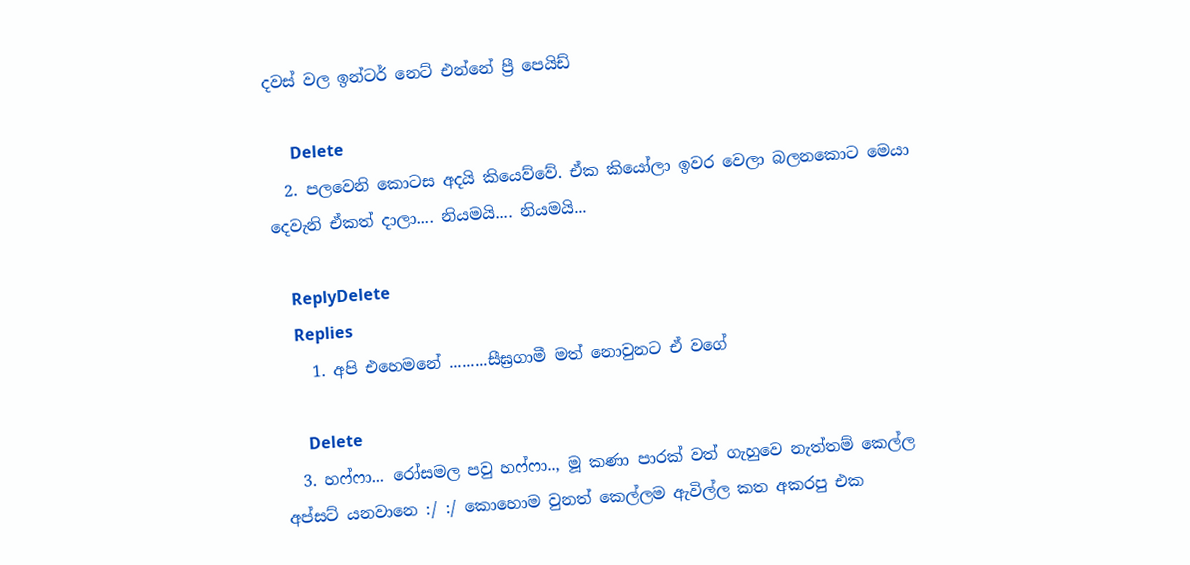දවස් වල ඉන්ටර් නෙට් එන්නේ ප්‍රී පෙයිඩ්

      Delete
  2. පලවෙනි කොටස අදයි කියෙව්වේ. ඒක කියෝලා ඉවර වෙලා බලනකොට මෙයා දෙවැනි ඒකත් දාලා.... නියමයි.... නියමයි...

    ReplyDelete
    Replies
    1. අපි එහෙමනේ .........සීඝ්‍රගාමී මත් නොවුනට ඒ වගේ

      Delete
  3. හෆ්ෆා... රෝසමල පවු හෆ්ෆා.., මූ කණා පාරක් වත් ගැහුවෙ නැත්තම් කෙල්ල අප්සට් යනවානෙ :/ :/ කොහොම වුනත් කෙල්ලම ඇවිල්ල කත අකරපු එක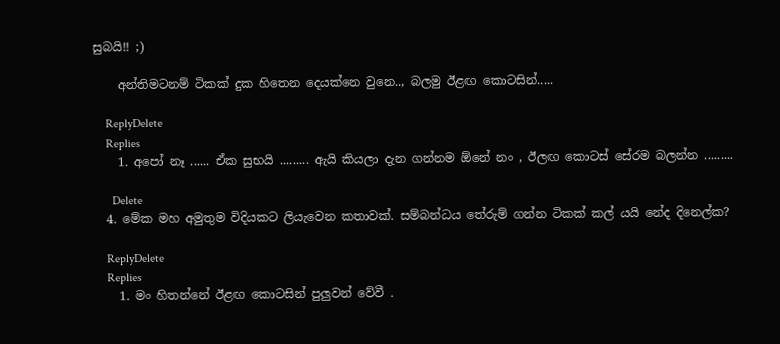සුබයි!! ;)

    අන්තිමටනම් ටිකක් දුක හිතෙන දෙයක්නෙ වුනෙ.., බලමු ඊළඟ කොටසින්.....

    ReplyDelete
    Replies
    1. අපෝ නෑ ...... ඒක සුභයි ......... ඇයි කියලා දැන ගන්නම ඕනේ නං , ඊලඟ කොටස් සේරම බලන්න .........

      Delete
  4. මේක මහ අමුතුම විදියකට ලියැවෙන කතාවක්. සම්බන්ධය තේරුම් ගන්න ටිකක් කල් යයි නේද දිනෙල්ක?

    ReplyDelete
    Replies
    1. මං හිතන්නේ ඊළඟ කොටසින් පුලුවන් වේවී .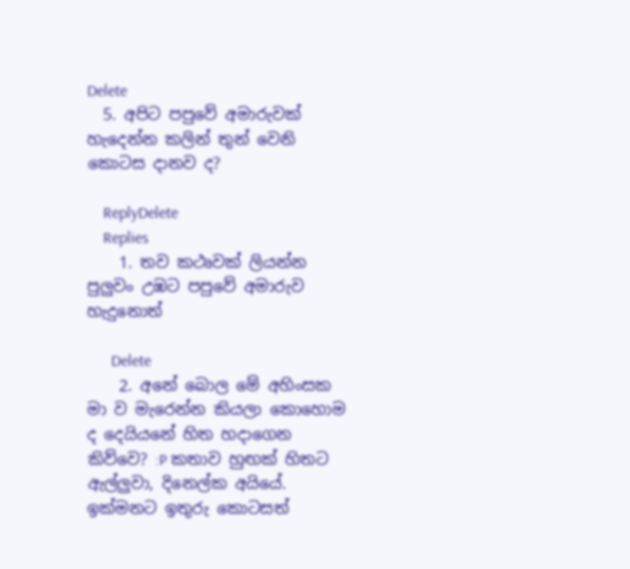Delete
  5. අපිට පපුවේ අමාරුවක් හැදෙන්න කලින් තුන් වෙනි කොටස දානව ද?

    ReplyDelete
    Replies
    1. තව කථෘවක් ලියන්න පුලුවං උඹට පපුවේ අමාරුව හැදුනොත්

      Delete
    2. අනේ බොල මේ අහිංසක මා ව මැරෙන්න කියලා කොහොම ද දෙයියනේ හිත හදාගෙන කිව්වෙ? :P කතාව හුඟක් හිතට ඇල්ලුවා, දිනෙල්ක අයියේ. ඉක්මනට ඉතුරු කොටසත්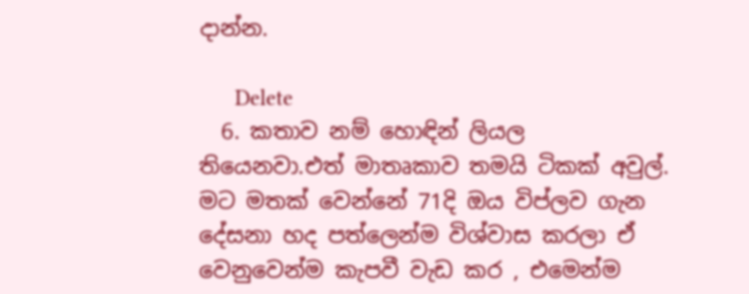දාන්න.

      Delete
  6. කතාව නම් හොඳින් ලියල තියෙනවා.එත් මාතෘකාව තමයි ටිකක් අවුල්. මට මතක් වෙන්නේ 71දි ඔය විප්ලව ගැන දේසනා හද පත්ලෙන්ම විශ්වාස කරලා ඒ වෙනුවෙන්ම කැපවී වැඩ කර , එමෙන්ම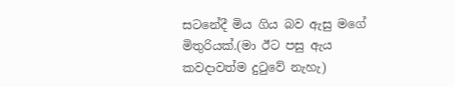සටනේදී මිය ගිය බව ඇසු මගේ මිතුරියක්.(මා ඊට පසු ඇය කවදාවත්ම දුටුවේ නැහැ)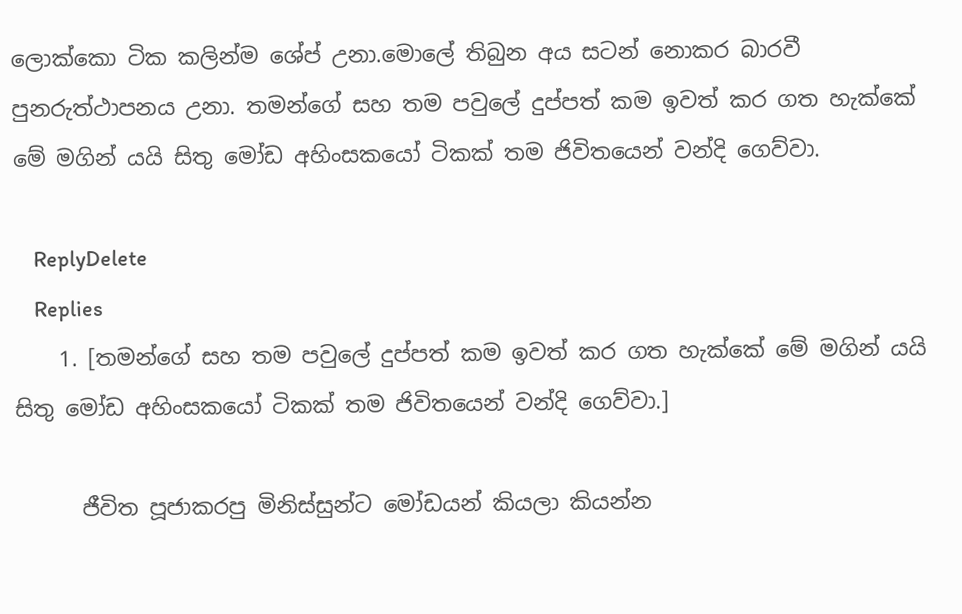ලොක්කො ටික කලින්ම ශේප් උනා.මොලේ තිබුන අය සටන් නොකර බාරවී පුනරුත්ථාපනය උනා. තමන්ගේ සහ තම පවුලේ දුප්පත් කම ඉවත් කර ගත හැක්කේ මේ මගින් යයි සිතු මෝඩ අහිංසකයෝ ටිකක් තම ජිවිතයෙන් වන්දි ගෙව්වා.

    ReplyDelete
    Replies
    1. [තමන්ගේ සහ තම පවුලේ දුප්පත් කම ඉවත් කර ගත හැක්කේ මේ මගින් යයි සිතු මෝඩ අහිංසකයෝ ටිකක් තම ජිවිතයෙන් වන්දි ගෙව්වා.]

      ජීවිත පූජාකරපු මිනිස්සුන්ට මෝඩයන් කියලා කියන්න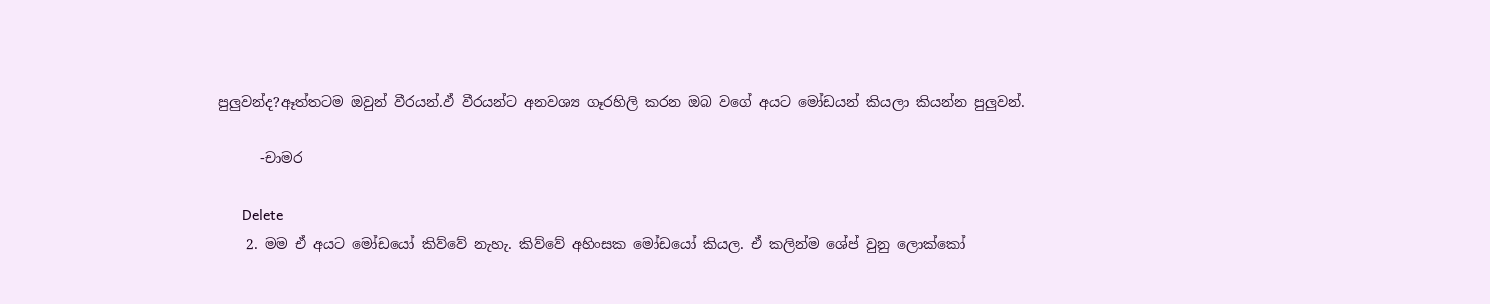පුලුවන්ද?ඈත්තටම ඔවුන් වීරයන්.ඵ් වීරයන්ට අනවශ්‍ය ගෑරහිලි කරන ඔබ වගේ අයට මෝඩයන් කියලා කියන්න පුලුවන්.

      -චාමර

      Delete
    2. මම ඒ අයට මෝඩයෝ කිව්වේ නැහැ. කිව්වේ අහිංසක මෝඩයෝ කියල. ඒ කලින්ම ශේප් වුනු ලොක්කෝ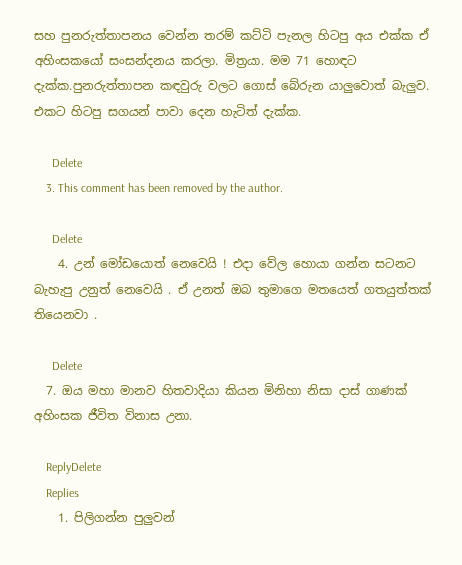සහ පුනරුත්තාපනය වෙන්න තරම් කට්ටි පැනල හිටපු අය එක්ක ඒ අහිංසකයෝ සංසන්දනය කරලා. මිත්‍රයා. මම 71 හොඳට දැක්ක.පුනරුත්තාපන කඳවුරු වලට ගොස් බේරුන යාලුවොත් බැලුව. එකට හිටපු සගයන් පාවා දෙන හැටිත් දැක්ක.

      Delete
    3. This comment has been removed by the author.

      Delete
    4. උන් මෝඩයොත් නෙවෙයි ! එදා වේල හොයා ගන්න සටනට බැහැපු උනුත් නෙවෙයි . ඒ උනත් ඔබ තුමාගෙ මතයෙත් ගතයුත්තක් තියෙනවා .

      Delete
  7. ඔය මහා මානව හිතවාදියා කියන මිනිහා නිසා දාස් ගාණක් අහිංසක ජීවිත විනාස උනා.

    ReplyDelete
    Replies
    1. පිලිගන්න පුලුවන්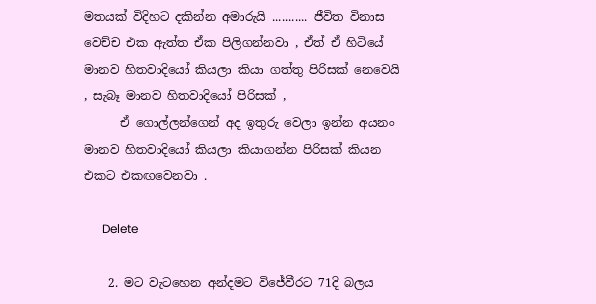මතයක් විදිහට දකින්න අමාරුයි ........... ජීවිත විනාස වෙච්ච එක ඇත්ත ඒක පිලිගන්නවා , ඒත් ඒ හිටියේ මානව හිතවාදියෝ කියලා කියා ගත්තු පිරිසක් නෙවෙයි , සැබෑ මානව හිතවාදියෝ පිරිසක් ,
      ඒ ගොල්ලන්ගෙන් අද ඉතුරු වෙලා ඉන්න අයනං මානව හිතවාදියෝ කියලා කියාගන්න පිරිසක් කියන එකට එකඟවෙනවා .

      Delete

    2. මට වැටහෙන අන්දමට විජේවීරට 71දි බලය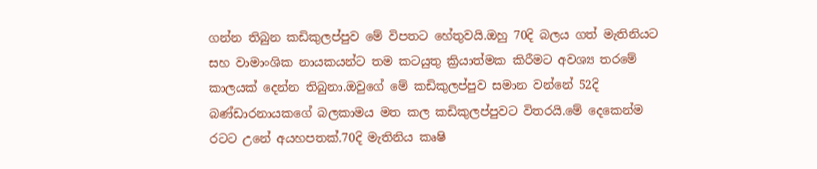ගන්න තිබුන කඩිකුලප්පුව මේ විපතට හේතුවයි.ඔහු 70දි බලය ගත් මැතිනියට සහ වාමාංශික නායකයන්ට තම කටයුතු ක්‍රියාත්මක කිරීමට අවශ්‍ය තරමේ කාලයක් දෙන්න තිබුනා.ඔවුගේ මේ කඩිකුලප්පුව සමාන වන්නේ 52දි බණ්ඩාරනායකගේ බලකාමය මත කල කඩිකුලප්පුවට විතරයි.මේ දෙකෙන්ම රටට උනේ අයහපතක්.70දි මැතිනිය කෘෂි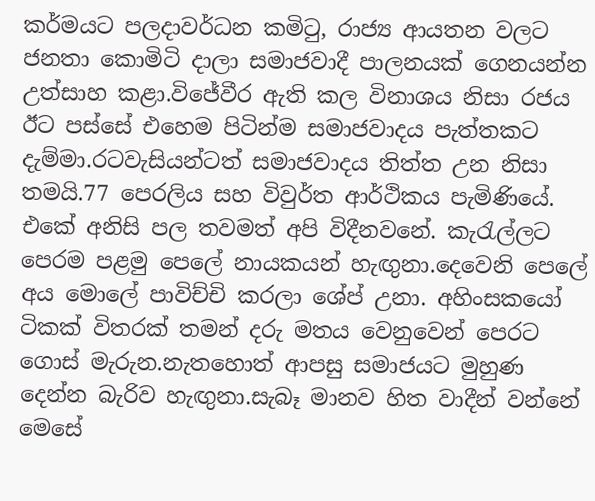කර්මයට පලදාවර්ධන කමිටු, රාජ්‍ය ආයතන වලට ජනතා කොමිටි දාලා සමාජවාදී පාලනයක් ගෙනයන්න උත්සාහ කළා.විජේවීර ඇති කල විනාශය නිසා රජය ඊට පස්සේ එහෙම පිටින්ම සමාජවාදය පැත්තකට දැම්මා.රටවැසියන්ටත් සමාජවාදය තිත්ත උන නිසා තමයි.77 පෙරලිය සහ විවුර්ත ආර්ථිකය පැමිණියේ. එකේ අනිසි පල තවමත් අපි විදීනවනේ. කැරැල්ලට පෙරම පළමු පෙලේ නායකයන් හැඟුනා.දෙවෙනි පෙලේ අය මොලේ පාවිච්චි කරලා ශේප් උනා. අහිංසකයෝ ටිකක් විතරක් තමන් දරු මතය වෙනුවෙන් පෙරට ගොස් මැරුන.නැතහොත් ආපසු සමාජයට මුහුණ දෙන්න බැරිව හැඟුනා.සැබෑ මානව හිත වාදීන් වන්නේ මෙසේ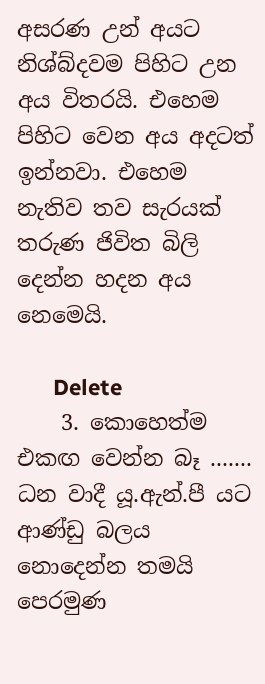අසරණ උන් අයට නිශ්බ්දවම පිහිට උන අය විතරයි. එහෙම පිහිට වෙන අය අදටත් ඉන්නවා. එහෙම නැතිව තව සැරයක් තරුණ ජිවිත බිලි දෙන්න හදන අය නෙමෙයි.

      Delete
    3. කොහෙත්ම එකඟ වෙන්න බෑ ....... ධන වාදී යූ.ඇන්.පී යට ආණ්ඩු බලය නොදෙන්න තමයි පෙරමුණ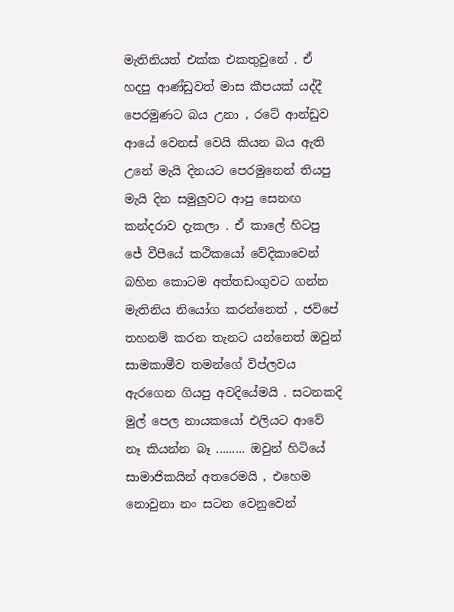මැතිනියත් එක්ක එකතුවුනේ . ඒ හදපු ආණ්ඩුවත් මාස කීපයක් යද්දී පෙරමුණට බය උනා , රටේ ආන්ඩුව ආයේ වෙනස් වෙයි කියන බය ඇති උනේ මැයි දිනයට පෙරමුනෙන් තියපු මැයි දින සමුලුවට ආපු සෙනඟ කන්දරාව දැකලා . ඒ කාලේ හිටපු ජේ වීපීයේ කථිකයෝ වේදිකාවෙන් බහින කොටම අත්තඩංගුවට ගන්න මැතිනිය නියෝග කරන්නෙත් , ජවිපේ තහනම් කරන තැනට යන්නෙත් ඔවුන් සාමකාමීව තමන්ගේ විප්ලවය ඇරගෙන ගියපු අවදියේමයි . සටනකදි මුල් පෙල නායකයෝ එලියට ආවේ නෑ කියන්න බෑ ......... ඔවුන් හිටියේ සාමාජිකයින් අතරෙමයි , එහෙම නොවුනා නං සටන වෙනුවෙන්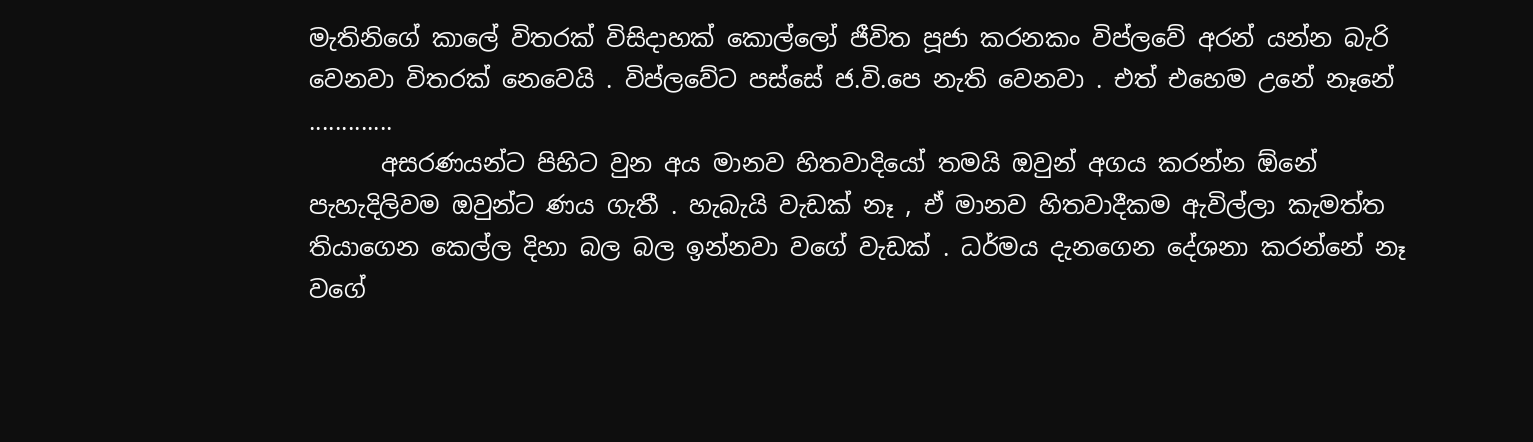මැතිනිගේ කාලේ විතරක් විසිදාහක් කොල්ලෝ ජීවිත පූජා කරනකං විප්ලවේ අරන් යන්න බැරි වෙනවා විතරක් නෙවෙයි . විප්ලවේට පස්සේ ජ.වි.පෙ නැති වෙනවා . එත් එහෙම උනේ නෑනේ .............
      අසරණයන්ට පිහිට වු‍න අය මානව හිතවාදියෝ තමයි ඔවුන් අගය කරන්න ඕනේ පැහැදිලිවම ඔවුන්ට ණය ගැතී . හැබැයි වැඩක් නෑ , ඒ මානව හිතවාදීකම ඇවිල්ලා කැමත්ත තියාගෙන කෙල්ල දිහා බල බල ඉන්නවා වගේ වැඩක් . ධර්මය දැනගෙන දේශනා කරන්නේ නෑ වගේ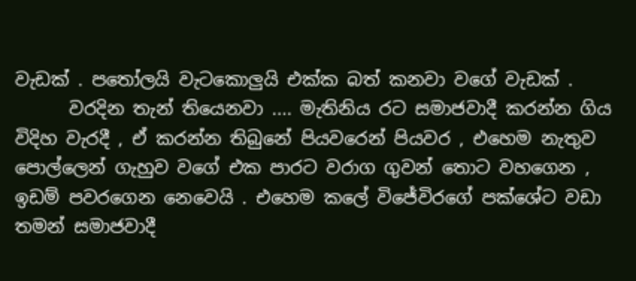වැඩක් . පතෝලයි වැටකොලුයි එක්ක බත් කනවා වගේ වැඩක් .
      වරදින තැන් තියෙනවා .... මැතිනිය රට සමාජවාදී කරන්න ගිය විදිහ වැරදී , ඒ කරන්න තිබුනේ පියවරෙන් පියවර , එහෙම නැතුව පොල්ලෙන් ගැහුව වගේ එක පාරට වරාග ගුවන් තොට වහගෙන , ඉඩම් පවරගෙන නෙවෙයි . එහෙම කලේ විජේවිරගේ පක්ශේට වඩා තමන් සමාජවාදී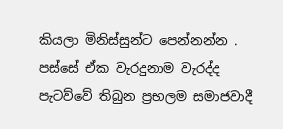කියලා මිනිස්සුන්ට පෙන්නන්න . පස්සේ ඒක වැරදුනාම වැරද්ද පැටව්වේ තිබුන ප්‍රභලම සමාජවාදී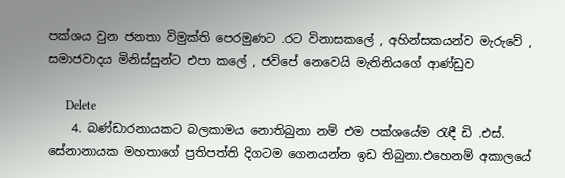පක්ශය වුන ජනතා විමුක්ති පෙරමුණට .රට විනාසකලේ , අහින්සකයන්ව මැරුවේ , සමාජවාදය මිනිස්සුන්ට එපා කලේ , ජවිපේ නෙවෙයි මැතිනියගේ ආණ්ඩුව

      Delete
    4. බණ්ඩාරනායකට බලකාමය නොතිබුනා නම් එම පක්ශයේම රැඳී ඩි .එස්. සේනානායක මහතාගේ ප්‍රතිපත්ති දිගටම ගෙනයන්න ඉඩ තිබුනා.එහෙනම් අකාලයේ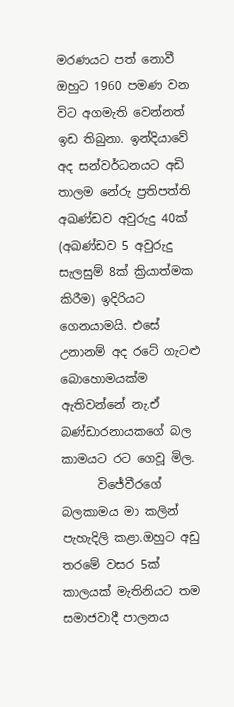මරණයට පත් නොවී ඔහුට 1960 පමණ වන විට අගමැති වෙන්නත් ඉඩ තිබුනා. ඉන්දියාවේ අද සන්වර්ධනයට අඩි තාලම නේරු ප්‍රතිපත්ති අඛණ්ඩව අවුරුදු 40ක් (අඛණ්ඩව 5 අවුරුදු සැලසුම් 8ක් ක්‍රියාත්මක කිරීම) ඉදිරියට ගෙනයාමයි. එසේ උනානම් අද රටේ ගැටළු බොහොමයක්ම ඇතිවන්නේ නැ.ඒ බණ්ඩාරනායකගේ බල කාමයට රට ගෙවූ මිල.
      විජේවීරගේ බලකාමය මා කලින් පැහැදිලි කළා.ඔහුට අඩු තරමේ වසර 5ක් කාලයක් මැතිනියට තම සමාජවාදී පාලනය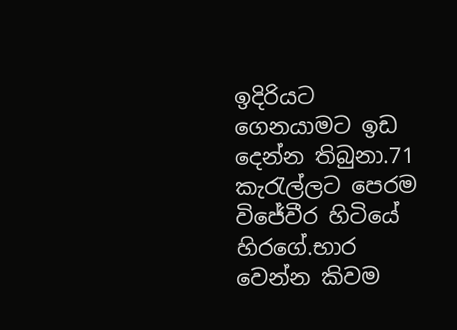ඉදිරියට ගෙනයාමට ඉඩ දෙන්න තිබුනා.71 කැරැල්ලට පෙරම විජේවීර හිටියේ හිරගේ.භාර වෙන්න කිවම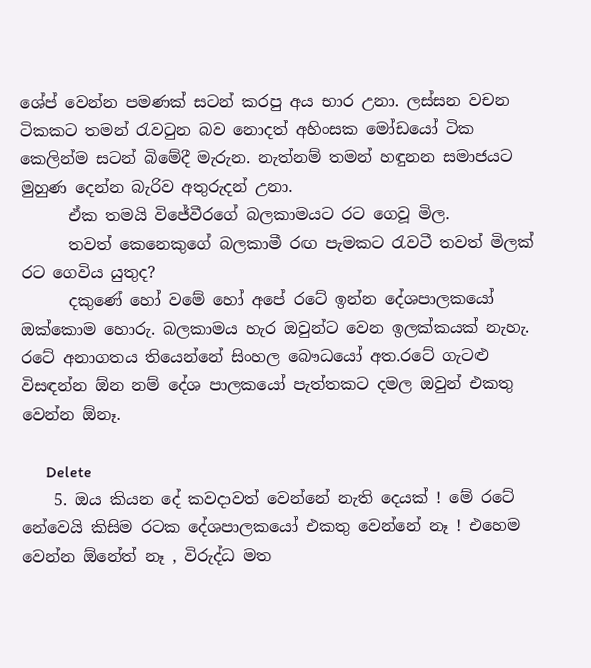ශේප් වෙන්න පමණක් සටන් කරපු අය භාර උනා. ලස්සන වචන ටිකකට තමන් රැවටුන බව නොදත් අහිංසක මෝඩයෝ ටික කෙලින්ම සටන් බිමේදී මැරුන. නැත්නම් තමන් හඳුනන සමාජයට මුහුණ දෙන්න බැරිව අතුරුදන් උනා.
      ඒක තමයි විජේවීරගේ බලකාමයට රට ගෙවූ මිල.
      තවත් කෙනෙකුගේ බලකාමී රඟ පැමකට රැවටී තවත් මිලක් රට ගෙවිය යුතුද?
      දකුණේ හෝ වමේ හෝ අපේ රටේ ඉන්න දේශපාලකයෝ ඔක්කොම හොරු. බලකාමය හැර ඔවුන්ට වෙන ඉලක්කයක් නැහැ. රටේ අනාගතය තියෙන්නේ සිංහල බෞධයෝ අත.රටේ ගැටළු විසඳන්න ඕන නම් දේශ පාලකයෝ පැත්තකට දමල ඔවුන් එකතු වෙන්න ඕනෑ.

      Delete
    5. ඔය කියන දේ කවදාවත් වෙන්නේ නැති දෙයක් ! මේ රටේ නේවෙයි කිසිම රටක දේශපාලකයෝ එකතු වෙන්නේ නෑ ! එහෙම වෙන්න ඕනේත් නෑ , විරුද්ධ මත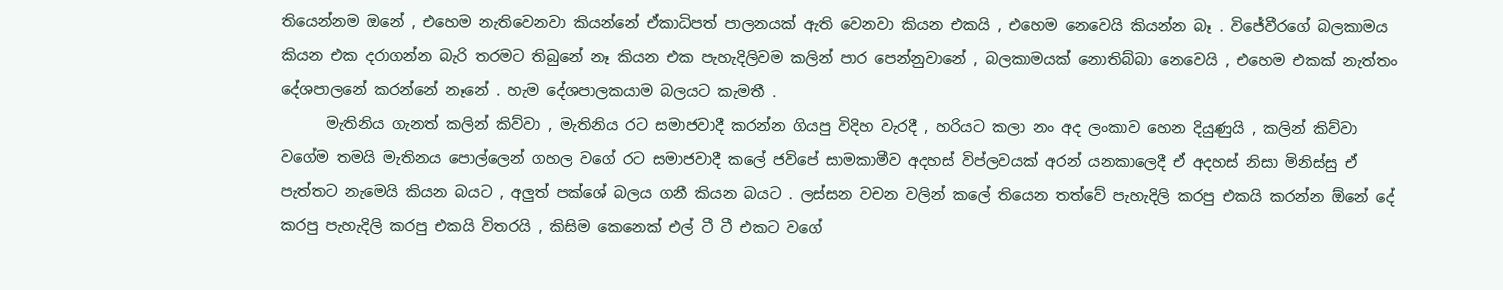තියෙන්නම ඔනේ , එහෙම නැතිවෙනවා කියන්නේ ඒකාධිපත් පාලනයක් ඇති වෙනවා කියන එකයි , එහෙම නෙවෙයි කියන්න බෑ . විජේවීරගේ බලකාමය කියන එක දරාගන්න බැරි තරමට තිබුනේ නෑ කියන එක පැහැදිලිවම කලින් පාර පෙන්නුවානේ , බලකාමයක් නොතිබ්බා නෙවෙයි , එහෙම එකක් නැත්තං දේශපාලනේ කරන්නේ නෑනේ . හැම දේශපාලකයාම බලයට කැමතී .
      මැතිනිය ගැනත් කලින් කිව්වා , මැතිනිය රට සමාජවාදී කරන්න ගියපු විදිහ වැරදී , හරියට කලා නං අද ලංකාව හෙන දියුණුයි , කලින් කිව්වා වගේම තමයි මැතිනය පොල්ලෙන් ගහල වගේ රට සමාජවාදී කලේ ජවිපේ සාමකාමීව අදහස් විප්ලවයක් අරන් යනකාලෙදී ඒ අදහස් නිසා මිනිස්සු ඒ පැත්තට නැමෙයි කියන බයට , අලුත් පක්ශේ බලය ගනී කියන බයට . ලස්සන වචන වලින් කලේ තියෙන තත්වේ පැහැදිලි කරපු එකයි කරන්න ඕනේ දේ කරපු පැහැදිලි කරපු එකයි විතරයි , කිසිම කෙනෙක් එල් ටී ටී එකට වගේ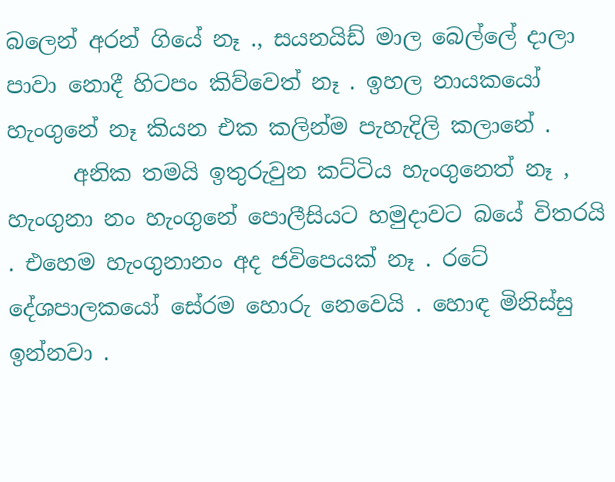බලෙන් අරන් ගියේ නෑ ., සයනයිඩ් මාල බෙල්ලේ දාලා පාවා නොදී හිටපං කිව්වෙත් නෑ . ඉහල නායකයෝ හැංගුනේ නෑ කියන එක කලින්ම පැහැදිලි කලානේ .
      අනික තමයි ඉතුරුවුන කට්ටිය හැංගුනෙත් නෑ , හැංගුනා නං හැංගුනේ පොලීසියට හමුදාවට බයේ විතරයි . එහෙම හැංගුනානං අද ජවිපෙයක් නෑ . රටේ දේශපාලකයෝ සේරම හොරු නෙවෙයි . හොඳ මිනිස්සු ඉන්නවා .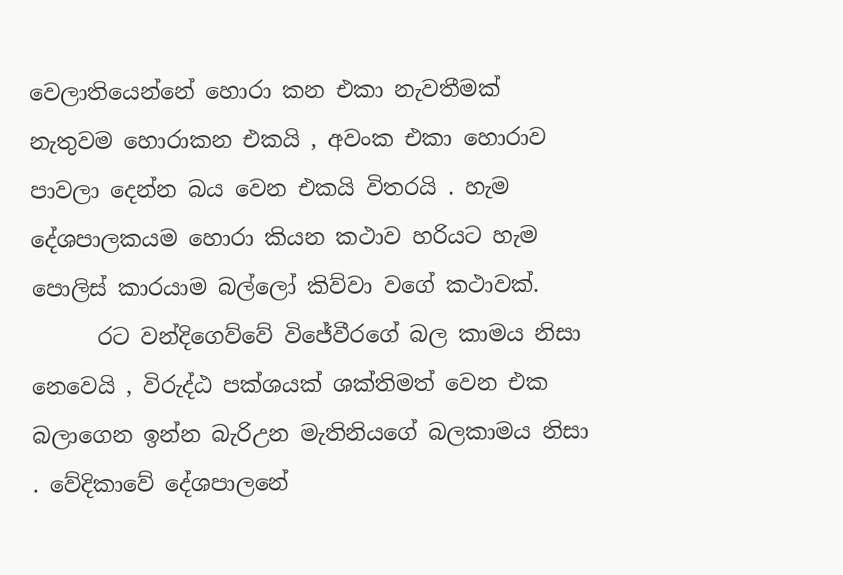වෙලාතියෙන්නේ හොරා කන එකා නැවතීමක් නැතුවම හොරාකන එකයි , අවංක එකා හොරාව පාවලා දෙන්න බය වෙන එකයි විතරයි . හැම දේශපාලකයම හොරා කියන කථාව හරියට හැම පොලිස් කාරයාම බල්ලෝ කිව්වා වගේ කථාවක්.
      රට වන්දිගෙව්වේ විජේවීරගේ බල කාමය නිසා නෙවෙයි , විරුද්ඨ පක්ශයක් ශක්තිමත් වෙන එක බලාගෙන ඉන්න බැරිඋන මැතිනියගේ බලකාමය නිසා . වේදිකාවේ දේශපාලනේ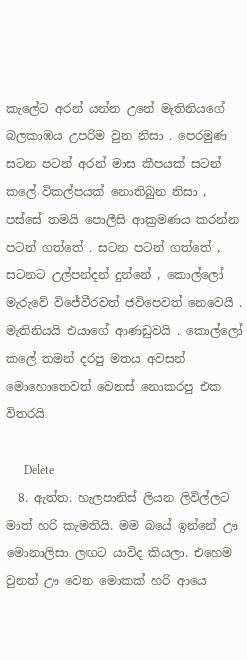කැලේට අරන් යන්න උනේ මැතිනියගේ බලකාඹය උපරිම ‍වුන නිසා . පෙරමුණ සටන පටන් අරන් මාස කීපයක් සටන් කලේ විකල්පයක් නොතිබුන නිසා , පස්සේ තමයි පොලීසි ආක්‍රමණය කරන්න පටන් ගත්තේ . සටන පටන් ගත්තේ , සටනට උල්පන්දන් දුන්නේ , කොල්ලෝ මැරුවේ විජේවීරවත් ජවිපෙවත් නෙවෙයි . මැතිනියයි එයාගේ ආණඩුවයි . කොල්ලෝ කලේ තමන් දරපු මතය අවසන් මොහොතෙවත් වෙනස් නොකරපු එක විතරයි

      Delete
  8. ඇත්ත. හැලපානිස් ලියන ලිවිල්ලට මාත් හරි කැමතියි. මම බයේ ඉන්නේ ඌ මොනාලිසා ලඟට යාවිද කියලා. එහෙම වුනත් ඌ වෙන මොකක් හරි ආයෙ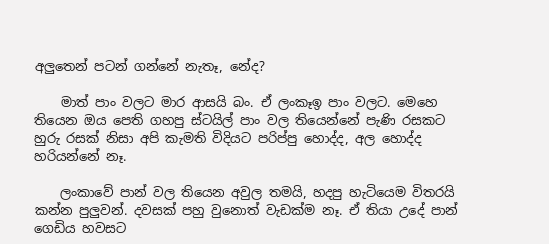අලුතෙන් පටන් ගන්නේ නැතෑ, නේද?

    මාත් පාං වලට මාර ආසයි බං. ඒ ලංකෑඉ පාං වලට. මෙහෙ තියෙන ඔය පෙති ගහපු ස්ටයිල් පාං වල තියෙන්නේ පැණි රසකට හුරු රසක් නිසා අපි කැමති විදියට පරිප්පු හොද්ද, අල හොද්ද හරියන්නේ නෑ.

    ලංකාවේ පාන් වල තියෙන අවුල තමයි, හදපු හැටියෙම විතරයි කන්න පුලුවන්. දවසක් පහු වුනොත් වැඩක්ම නෑ. ඒ තියා උදේ පාන් ගෙඩිය හවසට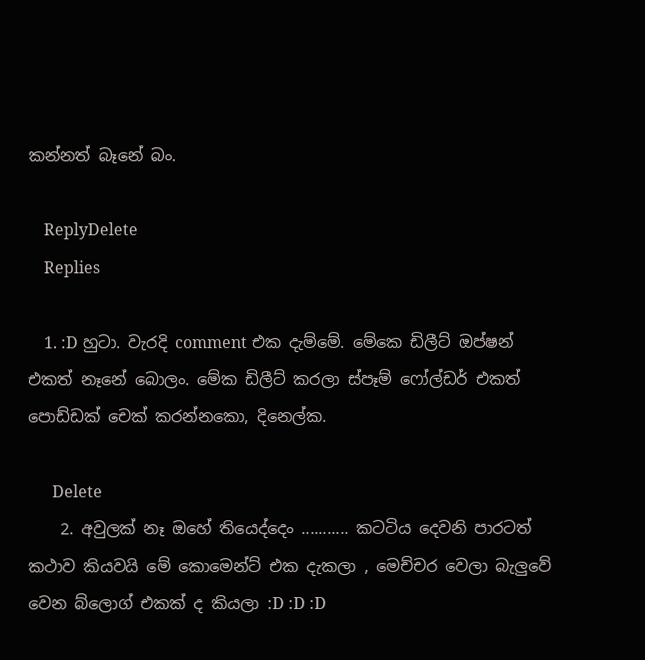කන්නත් බෑනේ බං.

    ReplyDelete
    Replies

    1. :D හුටා. වැරදි comment එක දැම්මේ. මේකෙ ඩිලීට් ඔප්ෂන් එකත් නෑනේ බොලං. මේක ඩිලීට් කරලා ස්පෑම් ෆෝල්ඩර් එකත් පොඩ්ඩක් චෙක් කරන්නකො, දිනෙල්ක.

      Delete
    2. අවුලක් නෑ ඔහේ තියෙද්දෙං ........... කටටිය දෙවනි පාරටත් කථාව කියවයි මේ කොමෙන්ට් එක දැකලා , මෙච්චර වෙලා බැලුවේ වෙන බ්ලොග් එකක් ද කියලා :D :D :D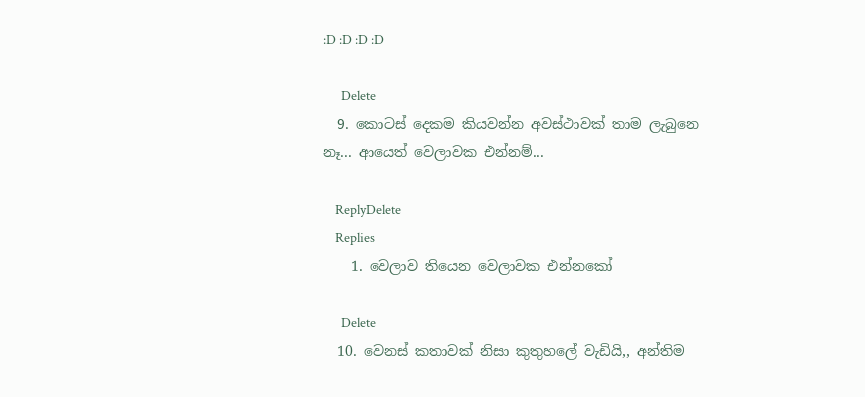:D :D :D :D

      Delete
  9. කොටස් දෙකම කියවන්න අවස්ථාවක් තාම ලැබුනෙ නෑ... ආයෙත් වෙලාවක එන්නම්...

    ReplyDelete
    Replies
    1. වෙලාව තියෙන වෙලාවක එන්නකෝ

      Delete
  10. වෙනස් කතාවක් නිසා කුතුහලේ වැඩියි,, අන්තිම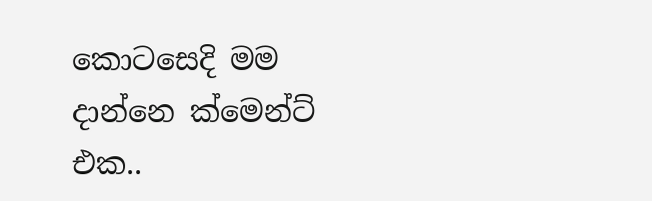කොටසෙදි මම දාන්නෙ ක්මෙන්ට් එක..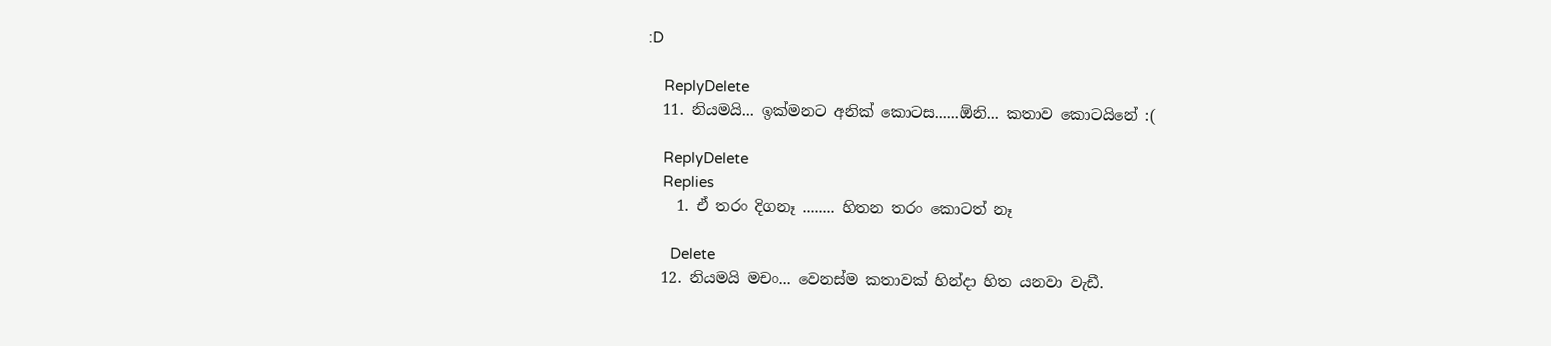:D

    ReplyDelete
  11. නියමයි... ඉක්මනට අනික් කොටස......ඕනි... කතාව කොටයිනේ :(

    ReplyDelete
    Replies
    1. ඒ තරං දිගනෑ ........ හිතන තරං කොටත් නෑ

      Delete
  12. නියමයි මචං... වෙනස්ම කතාවක් හින්දා හිත යනවා වැඩී.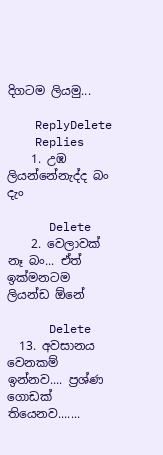දිගටම ලියමු...

    ReplyDelete
    Replies
    1. උඹ ලියන්නේනැද්ද බං දැං

      Delete
    2. වෙලාවක් නෑ බං... ඒත් ඉක්මනටම ලියන්ඩ ඕනේ

      Delete
  13. අවසානය වෙනකම් ඉන්නව.... ප්‍රශ්ණ ගොඩක් තියෙනව.......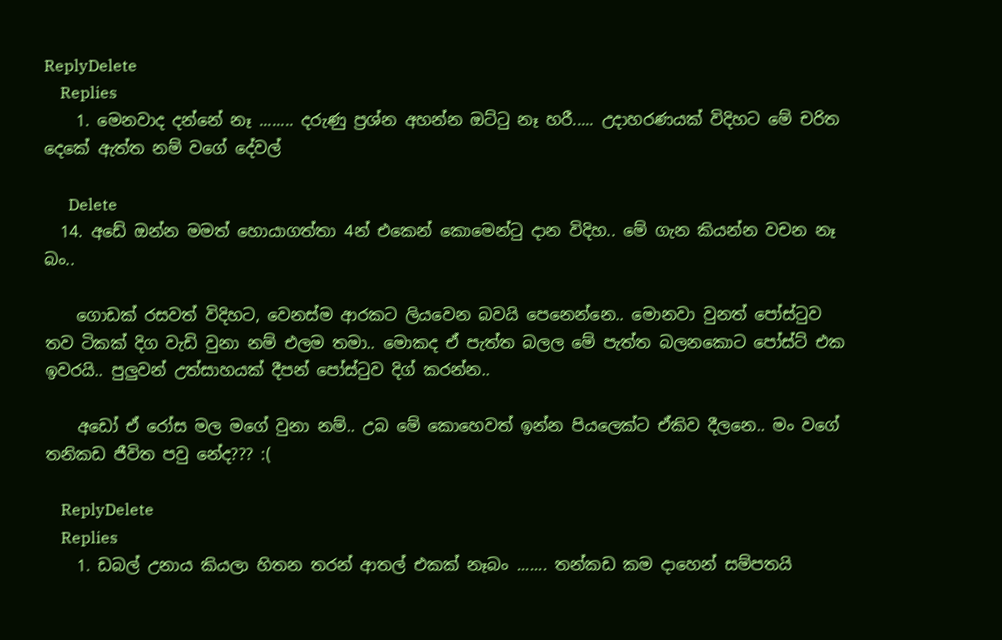ReplyDelete
    Replies
    1. මෙනවාද දන්නේ නෑ ........ දරුණු ප්‍රශ්න අහන්න ඔට්ටු නෑ හරී..... උදාහරණයක් විදිහට මේ චරිත දෙකේ ඇත්ත නම් වගේ දේවල්

      Delete
  14. අඩේ ඔන්න මමත් හොයාගත්තා 4න් එකෙන් කොමෙන්ටු දාන විදිහ.. මේ ගැන කියන්න වචන නෑ බං..

    ගොඩක් රසවත් විදිහට, වෙනස්ම ආරකට ලියවෙන බවයි පෙනෙන්නෙ.. මොනවා වුනත් පෝස්ටුව තව ටිකක් දිග වැඩි වුනා නම් එලම තමා.. මොකද ඒ පැත්ත බලල මේ පැත්ත බලනකොට පෝස්ට් එක ඉවරයි.. පුලුවන් උත්සාහයක් දීපන් පෝස්ටුව දිග් කරන්න..

    අඩෝ ඒ රෝස මල මගේ වුනා නම්.. උබ මේ කොහෙවත් ඉන්න පියලෙක්ට ඒකිව දීලනෙ.. මං වගේ තනිකඩ ජීවිත පවු නේද??? :(

    ReplyDelete
    Replies
    1. ඩබල් උනාය කියලා හිතන තරන් ආතල් එකක් නෑබං ....... තන්කඩ කම දාහෙන් සම්පතයි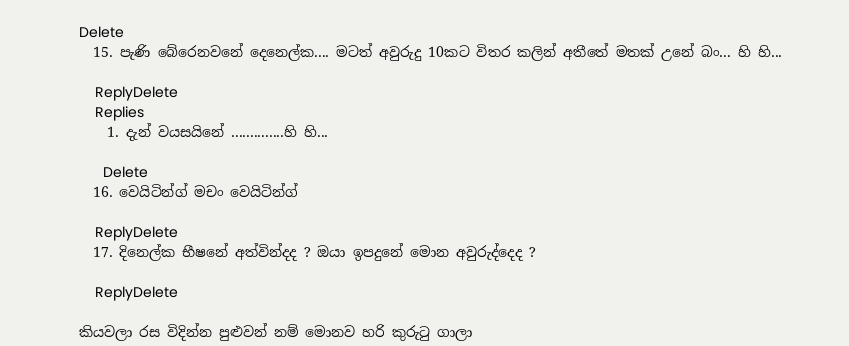Delete
  15. පැණි බේරෙනවනේ දෙනෙල්ක.... මටත් අවුරුදු 10කට විතර කලින් අතීතේ මතක් උනේ බං... හි හි...

    ReplyDelete
    Replies
    1. දැන් වයසයිනේ ..............හි හි...

      Delete
  16. වෙයිටින්ග් මචං වෙයිටින්ග්

    ReplyDelete
  17. දිනෙල්ක භීෂනේ අත්වින්දද ? ඔයා ඉපදුනේ මොන අවුරුද්දෙද ?

    ReplyDelete

කියවලා රස විදින්න පුළුවන් ‍නම් මොනව හරි කුරුටු ගාලා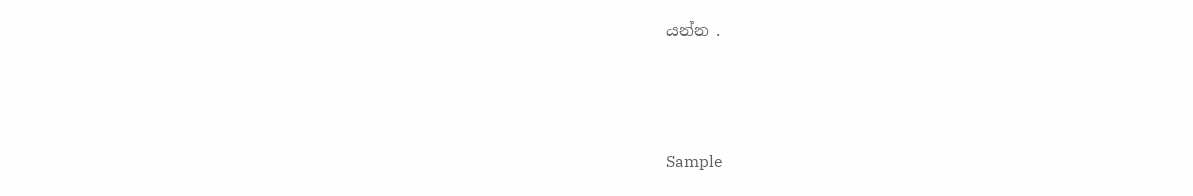යන්න .



Sample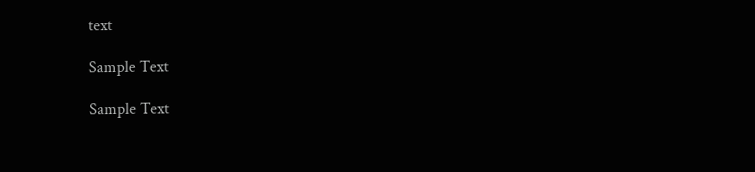text

Sample Text

Sample Text